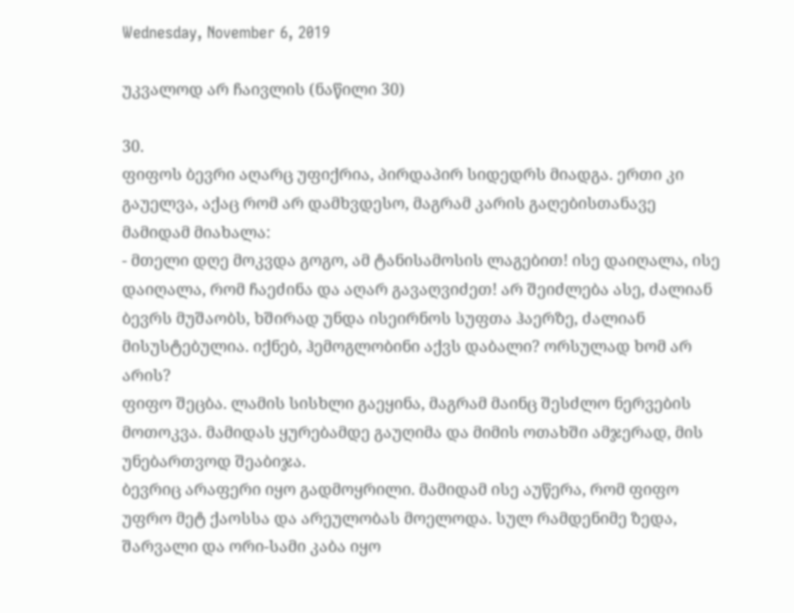Wednesday, November 6, 2019

უკვალოდ არ ჩაივლის (ნაწილი 30)

30.
ფიფოს ბევრი აღარც უფიქრია, პირდაპირ სიდედრს მიადგა. ერთი კი გაუელვა, აქაც რომ არ დამხვდესო, მაგრამ კარის გაღებისთანავე მამიდამ მიახალა:
- მთელი დღე მოკვდა გოგო, ამ ტანისამოსის ლაგებით! ისე დაიღალა, ისე დაიღალა, რომ ჩაეძინა და აღარ გავაღვიძეთ! არ შეიძლება ასე, ძალიან ბევრს მუშაობს, ხშირად უნდა ისეირნოს სუფთა ჰაერზე, ძალიან მისუსტებულია. იქნებ, ჰემოგლობინი აქვს დაბალი? ორსულად ხომ არ არის?
ფიფო შეცბა. ლამის სისხლი გაეყინა, მაგრამ მაინც შესძლო ნერვების მოთოკვა. მამიდას ყურებამდე გაუღიმა და მიმის ოთახში ამჯერად, მის უნებართვოდ შეაბიჯა.
ბევრიც არაფერი იყო გადმოყრილი. მამიდამ ისე აუწერა, რომ ფიფო უფრო მეტ ქაოსსა და არეულობას მოელოდა. სულ რამდენიმე ზედა, შარვალი და ორი-სამი კაბა იყო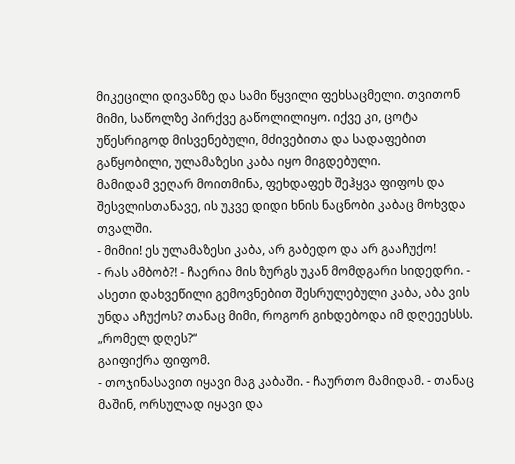მიკეცილი დივანზე და სამი წყვილი ფეხსაცმელი. თვითონ მიმი, საწოლზე პირქვე გაწოლილიყო. იქვე კი, ცოტა უწესრიგოდ მისვენებული, მძივებითა და სადაფებით გაწყობილი, ულამაზესი კაბა იყო მიგდებული.
მამიდამ ვეღარ მოითმინა, ფეხდაფეხ შეჰყვა ფიფოს და შესვლისთანავე, ის უკვე დიდი ხნის ნაცნობი კაბაც მოხვდა თვალში.
- მიმიი! ეს ულამაზესი კაბა, არ გაბედო და არ გააჩუქო!
- რას ამბობ?! - ჩაერია მის ზურგს უკან მომდგარი სიდედრი. - ასეთი დახვეწილი გემოვნებით შესრულებული კაბა, აბა ვის უნდა აჩუქოს? თანაც მიმი, როგორ გიხდებოდა იმ დღეეესსს.
„რომელ დღეს?“
გაიფიქრა ფიფომ.
- თოჯინასავით იყავი მაგ კაბაში. - ჩაურთო მამიდამ. - თანაც მაშინ, ორსულად იყავი და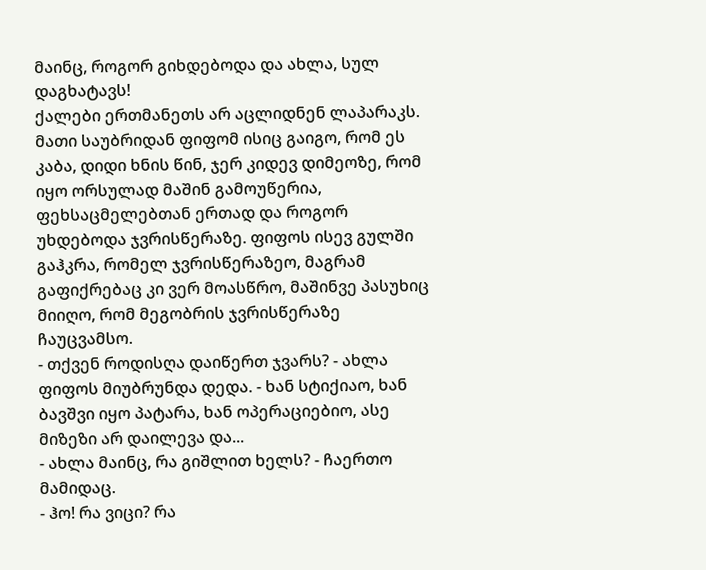მაინც, როგორ გიხდებოდა და ახლა, სულ დაგხატავს!
ქალები ერთმანეთს არ აცლიდნენ ლაპარაკს. მათი საუბრიდან ფიფომ ისიც გაიგო, რომ ეს კაბა, დიდი ხნის წინ, ჯერ კიდევ დიმეოზე, რომ იყო ორსულად მაშინ გამოუწერია, ფეხსაცმელებთან ერთად და როგორ უხდებოდა ჯვრისწერაზე. ფიფოს ისევ გულში გაჰკრა, რომელ ჯვრისწერაზეო, მაგრამ გაფიქრებაც კი ვერ მოასწრო, მაშინვე პასუხიც მიიღო, რომ მეგობრის ჯვრისწერაზე ჩაუცვამსო.
- თქვენ როდისღა დაიწერთ ჯვარს? - ახლა ფიფოს მიუბრუნდა დედა. - ხან სტიქიაო, ხან ბავშვი იყო პატარა, ხან ოპერაციებიო, ასე მიზეზი არ დაილევა და...
- ახლა მაინც, რა გიშლით ხელს? - ჩაერთო მამიდაც.
- ჰო! რა ვიცი? რა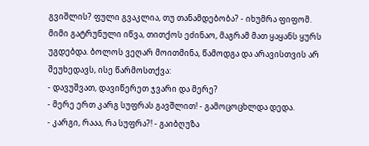გვიშლის? ფული გვაკლია, თუ თანამდებობა? - იხუმრა ფიფომ.
მიმი გატრუნული იწვა, თითქოს ეძინაო, მაგრამ მათ ყაყანს ყურს უგდებდა. ბოლოს ვეღარ მოითმინა, წამოდგა და არავისთვის არ შეუხედავს, ისე წარმოსთქვა:
- დავუშვათ, დავიწერეთ ჯვარი და მერე?
- მერე ერთ კარგ სუფრას გავშლით! - გამოცოცხლდა დედა.
- კარგი, რააა, რა სუფრა?! - გაიბღუზა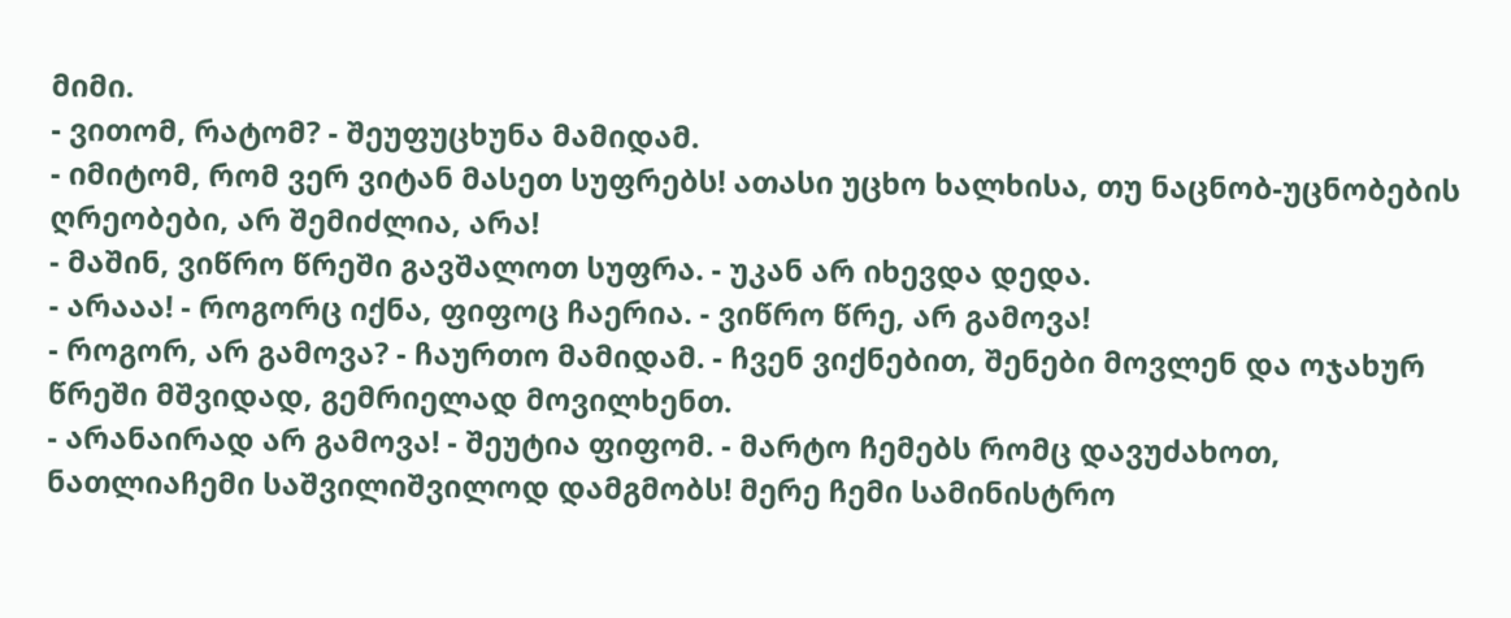მიმი.
- ვითომ, რატომ? - შეუფუცხუნა მამიდამ.
- იმიტომ, რომ ვერ ვიტან მასეთ სუფრებს! ათასი უცხო ხალხისა, თუ ნაცნობ-უცნობების ღრეობები, არ შემიძლია, არა!
- მაშინ, ვიწრო წრეში გავშალოთ სუფრა. - უკან არ იხევდა დედა.
- არააა! - როგორც იქნა, ფიფოც ჩაერია. - ვიწრო წრე, არ გამოვა!
- როგორ, არ გამოვა? - ჩაურთო მამიდამ. - ჩვენ ვიქნებით, შენები მოვლენ და ოჯახურ წრეში მშვიდად, გემრიელად მოვილხენთ.
- არანაირად არ გამოვა! - შეუტია ფიფომ. - მარტო ჩემებს რომც დავუძახოთ, ნათლიაჩემი საშვილიშვილოდ დამგმობს! მერე ჩემი სამინისტრო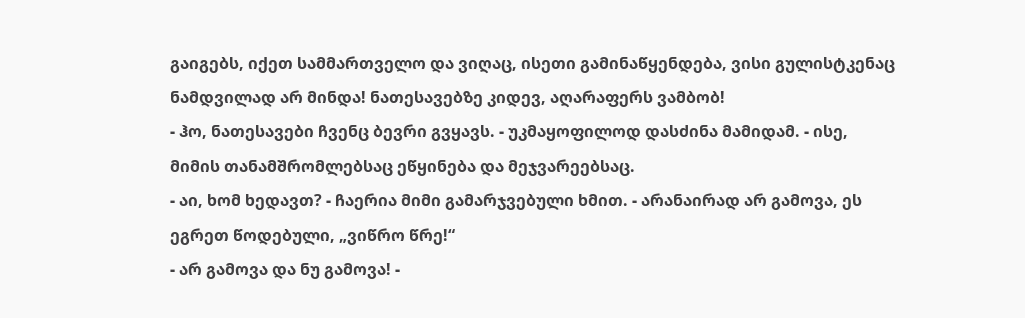გაიგებს, იქეთ სამმართველო და ვიღაც, ისეთი გამინაწყენდება, ვისი გულისტკენაც ნამდვილად არ მინდა! ნათესავებზე კიდევ, აღარაფერს ვამბობ!
- ჰო, ნათესავები ჩვენც ბევრი გვყავს. - უკმაყოფილოდ დასძინა მამიდამ. - ისე, მიმის თანამშრომლებსაც ეწყინება და მეჯვარეებსაც.
- აი, ხომ ხედავთ? - ჩაერია მიმი გამარჯვებული ხმით. - არანაირად არ გამოვა, ეს ეგრეთ წოდებული, „ვიწრო წრე!“
- არ გამოვა და ნუ გამოვა! -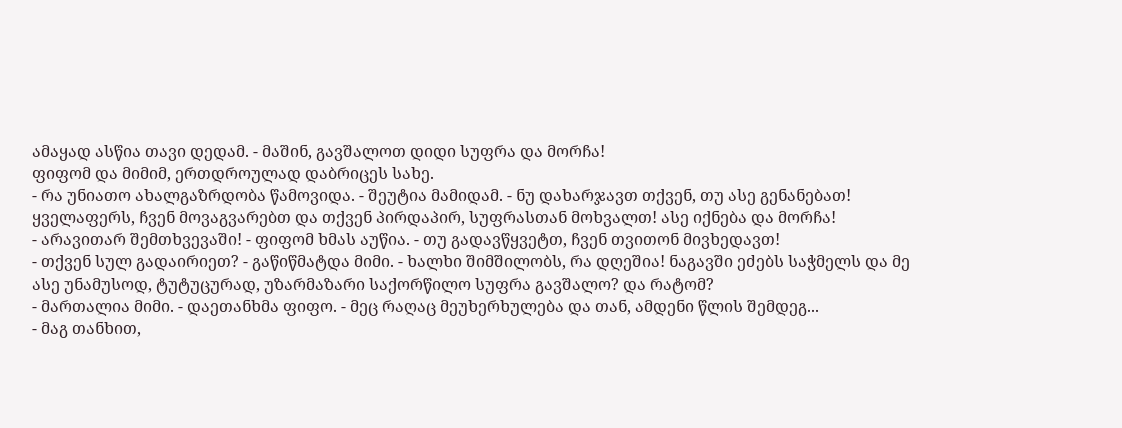ამაყად ასწია თავი დედამ. - მაშინ, გავშალოთ დიდი სუფრა და მორჩა!
ფიფომ და მიმიმ, ერთდროულად დაბრიცეს სახე.
- რა უნიათო ახალგაზრდობა წამოვიდა. - შეუტია მამიდამ. - ნუ დახარჯავთ თქვენ, თუ ასე გენანებათ! ყველაფერს, ჩვენ მოვაგვარებთ და თქვენ პირდაპირ, სუფრასთან მოხვალთ! ასე იქნება და მორჩა!
- არავითარ შემთხვევაში! - ფიფომ ხმას აუწია. - თუ გადავწყვეტთ, ჩვენ თვითონ მივხედავთ!
- თქვენ სულ გადაირიეთ? - გაწიწმატდა მიმი. - ხალხი შიმშილობს, რა დღეშია! ნაგავში ეძებს საჭმელს და მე ასე უნამუსოდ, ტუტუცურად, უზარმაზარი საქორწილო სუფრა გავშალო? და რატომ?
- მართალია მიმი. - დაეთანხმა ფიფო. - მეც რაღაც მეუხერხულება და თან, ამდენი წლის შემდეგ...
- მაგ თანხით,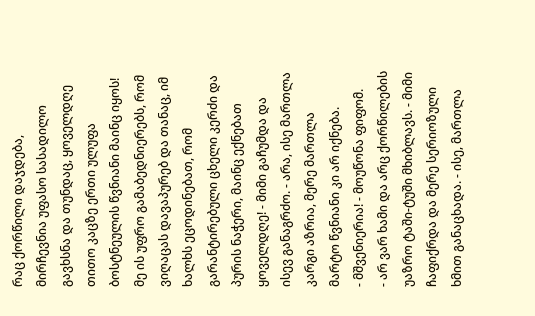რაც ქორწილი დაჯდება, მირჩევნია უფასო სასადილო გავხსნა და თუნდაც, ყოველდღე თითო კაცზე ერთი ულუფა ბოსტნეულის წვნიანი მაინც იყოს! მე ის უფრო გამაბედნიერებს, რომ ვიღაცას დავაპურებ და თანაც, იმ ხალხს ეცოდინებათ, რომ გარანტირებული ცხელი კერძი და პურის ნაჭერი, მაინც ექნებათ ყოველდღე! - მიმი გაჩუმდა და ისევ განაგრძო. - არა, ისე მართლა კარგი აზრია, მერე მართლა მარტო წვნიანი კი არ იქნება.
- მშვენიერია! - მოუწონა ფიფომ.
- არ ვარ ხამი და არც ქორწილების უაზრო ტაში-ტუში მხიბლავს. - მიმი ჩაფიქრდა და მერე სერიოზული ხმით განაცხადა. - ისე, მართლა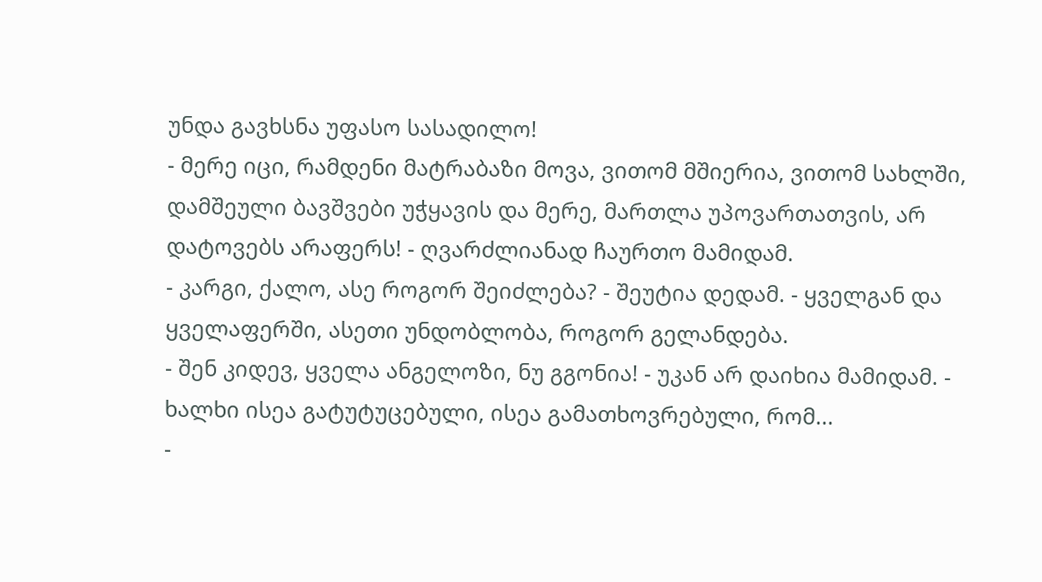უნდა გავხსნა უფასო სასადილო!
- მერე იცი, რამდენი მატრაბაზი მოვა, ვითომ მშიერია, ვითომ სახლში, დამშეული ბავშვები უჭყავის და მერე, მართლა უპოვართათვის, არ დატოვებს არაფერს! - ღვარძლიანად ჩაურთო მამიდამ.
- კარგი, ქალო, ასე როგორ შეიძლება? - შეუტია დედამ. - ყველგან და ყველაფერში, ასეთი უნდობლობა, როგორ გელანდება.
- შენ კიდევ, ყველა ანგელოზი, ნუ გგონია! - უკან არ დაიხია მამიდამ. - ხალხი ისეა გატუტუცებული, ისეა გამათხოვრებული, რომ...
-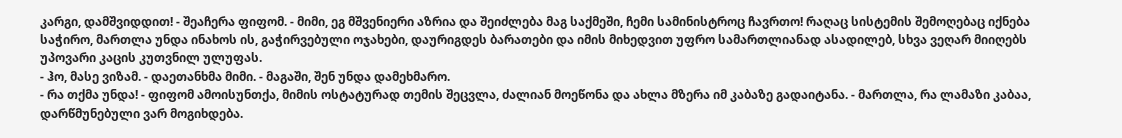კარგი, დამშვიდდით! - შეაჩერა ფიფომ. - მიმი, ეგ მშვენიერი აზრია და შეიძლება მაგ საქმეში, ჩემი სამინისტროც ჩავრთო! რაღაც სისტემის შემოღებაც იქნება საჭირო, მართლა უნდა ინახოს ის, გაჭირვებული ოჯახები, დაურიგდეს ბარათები და იმის მიხედვით უფრო სამართლიანად ასადილებ, სხვა ვეღარ მიიღებს უპოვარი კაცის კუთვნილ ულუფას.
- ჰო, მასე ვიზამ. - დაეთანხმა მიმი. - მაგაში, შენ უნდა დამეხმარო.
- რა თქმა უნდა! - ფიფომ ამოისუნთქა, მიმის ოსტატურად თემის შეცვლა, ძალიან მოეწონა და ახლა მზერა იმ კაბაზე გადაიტანა. - მართლა, რა ლამაზი კაბაა, დარწმუნებული ვარ მოგიხდება.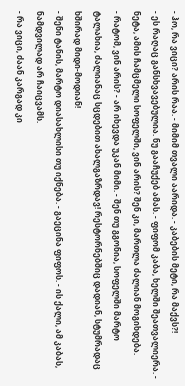- ჰო, რა ვიცი? არის რაა. - მიმიმ თვალი აარიდა. - კაბების მეტი, რა მაქვს?!
- ეს რაღაც განსხვავებულია. ნუ გააჩუქებ ამას. - ფიფომ კაბა, ხელში შეათვალიერა. - ნეტა, ამის ჩამცმელი სოფელში, ვინ არის? შენ კი, მართლა ძალიან მოგიხდება.
- რატომ, ვინ არის? - არ იხევდა უკან მიმი. - შენ თუ გგონია, სოფელში მარტო ტალახია, ძალიანაც სცდებით ახალგაზრდავ! რესტორნებშიც დადიან, სტუმრადაც ხშირად მიდი-მოდიან!
- შენი ტანის, მარტო დიასახლისი თუ იქნება. - გაეცინა ფიფოს. - ის ქალი, ამ კაბას, ნამდვილად არ ჩაიცვამს.
- რა ვიცი, ძაან კარგად კი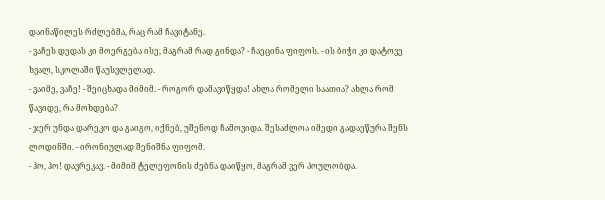დაინაწილეს რძლებმა, რაც რამ ჩავიტანე.
- ვაჩეს დედას კი მოერგება ისე, მაგრამ რად გინდა? - ჩაეცინა ფიფოს. - ის ბიჭი კი დატოვე ხვალ, სკოლაში წაუსვლელად.
- ვაიმე, ვაჩე! - შეიცხადა მიმიმ. - როგორ დამავიწყდა! ახლა რომელი საათია? ახლა რომ წავიდე, რა მოხდება?
- ჯერ უნდა დარეკო და გაიგო, იქნებ, უშენოდ ჩამოვიდა. შესაძლოა იმედი გადაეწურა შენს ლოდინში. - ირონიულად შენიშნა ფიფომ.
- ჰო, ჰო! დავრეკავ. - მიმიმ ტელეფონის ძებნა დაიწყო, მაგრამ ვერ პოულობდა.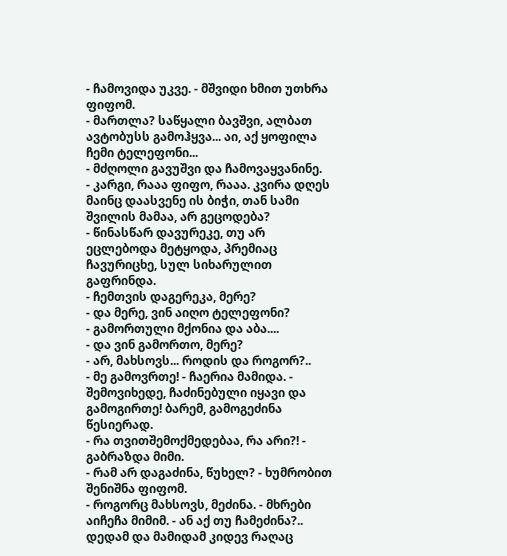- ჩამოვიდა უკვე. - მშვიდი ხმით უთხრა ფიფომ.
- მართლა? საწყალი ბავშვი, ალბათ ავტობუსს გამოჰყვა... აი, აქ ყოფილა ჩემი ტელეფონი...
- მძღოლი გავუშვი და ჩამოვაყვანინე.
- კარგი, რააა ფიფო, რააა. კვირა დღეს მაინც დაასვენე ის ბიჭი, თან სამი შვილის მამაა, არ გეცოდება?
- წინასწარ დავურეკე, თუ არ ეცლებოდა მეტყოდა, პრემიაც ჩავურიცხე, სულ სიხარულით გაფრინდა.
- ჩემთვის დაგერეკა, მერე?
- და მერე, ვინ აიღო ტელეფონი?
- გამორთული მქონია და აბა....
- და ვინ გამორთო, მერე?
- არ, მახსოვს... როდის და როგორ?..
- მე გამოვრთე! - ჩაერია მამიდა. - შემოვიხედე, ჩაძინებული იყავი და გამოგირთე! ბარემ, გამოგეძინა წესიერად.
- რა თვითშემოქმედებაა, რა არი?! - გაბრაზდა მიმი.
- რამ არ დაგაძინა, წუხელ? - ხუმრობით შენიშნა ფიფომ.
- როგორც მახსოვს, მეძინა. - მხრები აიჩეჩა მიმიმ. - ან აქ თუ ჩამეძინა?..
დედამ და მამიდამ კიდევ რაღაც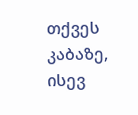თქვეს კაბაზე, ისევ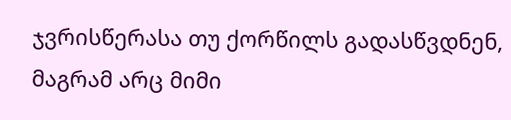ჯვრისწერასა თუ ქორწილს გადასწვდნენ, მაგრამ არც მიმი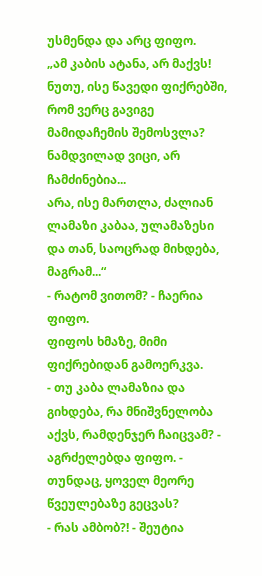უსმენდა და არც ფიფო.
„ამ კაბის ატანა, არ მაქვს! ნუთუ, ისე წავედი ფიქრებში, რომ ვერც გავიგე მამიდაჩემის შემოსვლა? ნამდვილად ვიცი, არ ჩამძინებია...
არა, ისე მართლა, ძალიან ლამაზი კაბაა, ულამაზესი და თან, საოცრად მიხდება, მაგრამ...“
- რატომ ვითომ? - ჩაერია ფიფო.
ფიფოს ხმაზე, მიმი ფიქრებიდან გამოერკვა.
- თუ კაბა ლამაზია და გიხდება, რა მნიშვნელობა აქვს, რამდენჯერ ჩაიცვამ? - აგრძელებდა ფიფო. - თუნდაც, ყოველ მეორე წვეულებაზე გეცვას?
- რას ამბობ?! - შეუტია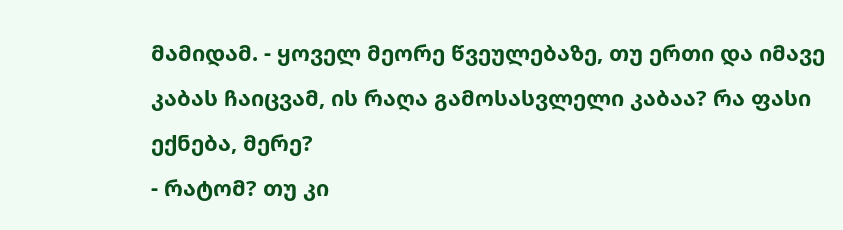მამიდამ. - ყოველ მეორე წვეულებაზე, თუ ერთი და იმავე კაბას ჩაიცვამ, ის რაღა გამოსასვლელი კაბაა? რა ფასი ექნება, მერე?
- რატომ? თუ კი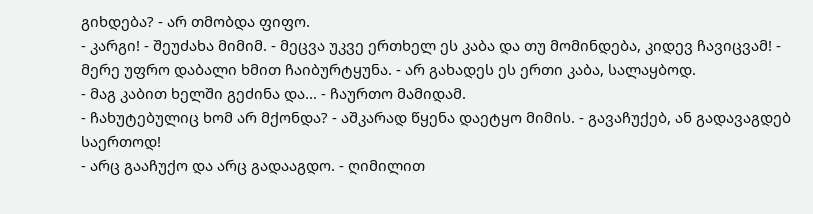გიხდება? - არ თმობდა ფიფო.
- კარგი! - შეუძახა მიმიმ. - მეცვა უკვე ერთხელ ეს კაბა და თუ მომინდება, კიდევ ჩავიცვამ! - მერე უფრო დაბალი ხმით ჩაიბურტყუნა. - არ გახადეს ეს ერთი კაბა, სალაყბოდ.
- მაგ კაბით ხელში გეძინა და... - ჩაურთო მამიდამ.
- ჩახუტებულიც ხომ არ მქონდა? - აშკარად წყენა დაეტყო მიმის. - გავაჩუქებ, ან გადავაგდებ საერთოდ!
- არც გააჩუქო და არც გადააგდო. - ღიმილით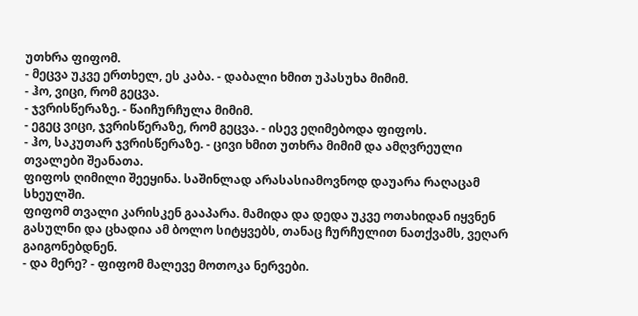უთხრა ფიფომ.
- მეცვა უკვე ერთხელ, ეს კაბა. - დაბალი ხმით უპასუხა მიმიმ.
- ჰო, ვიცი, რომ გეცვა.
- ჯვრისწერაზე. - წაიჩურჩულა მიმიმ.
- ეგეც ვიცი, ჯვრისწერაზე, რომ გეცვა. - ისევ ეღიმებოდა ფიფოს.
- ჰო, საკუთარ ჯვრისწერაზე. - ცივი ხმით უთხრა მიმიმ და ამღვრეული თვალები შეანათა.
ფიფოს ღიმილი შეეყინა. საშინლად არასასიამოვნოდ დაუარა რაღაცამ სხეულში.
ფიფომ თვალი კარისკენ გააპარა. მამიდა და დედა უკვე ოთახიდან იყვნენ გასულნი და ცხადია ამ ბოლო სიტყვებს, თანაც ჩურჩულით ნათქვამს, ვეღარ გაიგონებდნენ.
- და მერე? - ფიფომ მალევე მოთოკა ნერვები.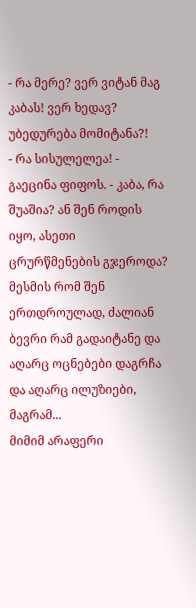- რა მერე? ვერ ვიტან მაგ კაბას! ვერ ხედავ? უბედურება მომიტანა?!
- რა სისულელეა! - გაეცინა ფიფოს. - კაბა, რა შუაშია? ან შენ როდის იყო, ასეთი ცრურწმენების გჯეროდა? მესმის რომ შენ ერთდროულად, ძალიან ბევრი რამ გადაიტანე და აღარც ოცნებები დაგრჩა და აღარც ილუზიები, მაგრამ...
მიმიმ არაფერი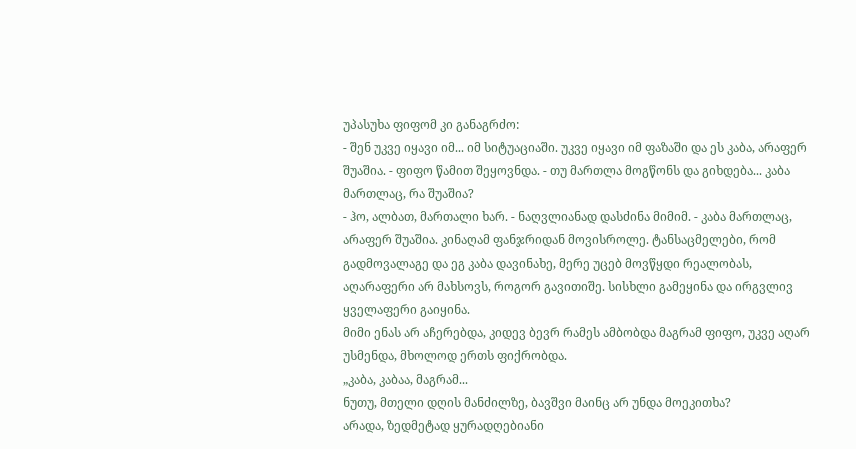უპასუხა ფიფომ კი განაგრძო:
- შენ უკვე იყავი იმ... იმ სიტუაციაში. უკვე იყავი იმ ფაზაში და ეს კაბა, არაფერ შუაშია. - ფიფო წამით შეყოვნდა. - თუ მართლა მოგწონს და გიხდება... კაბა მართლაც, რა შუაშია?
- ჰო, ალბათ, მართალი ხარ. - ნაღვლიანად დასძინა მიმიმ. - კაბა მართლაც, არაფერ შუაშია. კინაღამ ფანჯრიდან მოვისროლე. ტანსაცმელები, რომ გადმოვალაგე და ეგ კაბა დავინახე, მერე უცებ მოვწყდი რეალობას, აღარაფერი არ მახსოვს, როგორ გავითიშე. სისხლი გამეყინა და ირგვლივ ყველაფერი გაიყინა.
მიმი ენას არ აჩერებდა, კიდევ ბევრ რამეს ამბობდა მაგრამ ფიფო, უკვე აღარ უსმენდა, მხოლოდ ერთს ფიქრობდა.
„კაბა, კაბაა, მაგრამ...
ნუთუ, მთელი დღის მანძილზე, ბავშვი მაინც არ უნდა მოეკითხა?
არადა, ზედმეტად ყურადღებიანი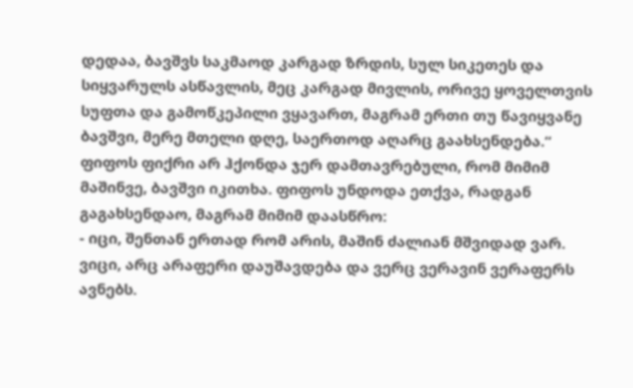დედაა, ბავშვს საკმაოდ კარგად ზრდის, სულ სიკეთეს და სიყვარულს ასწავლის, მეც კარგად მივლის, ორივე ყოველთვის სუფთა და გამოწკეპილი ვყავართ, მაგრამ ერთი თუ წავიყვანე ბავშვი, მერე მთელი დღე, საერთოდ აღარც გაახსენდება.“
ფიფოს ფიქრი არ ჰქონდა ჯერ დამთავრებული, რომ მიმიმ მაშინვე, ბავშვი იკითხა. ფიფოს უნდოდა ეთქვა, რადგან გაგახსენდაო, მაგრამ მიმიმ დაასწრო:
- იცი, შენთან ერთად რომ არის, მაშინ ძალიან მშვიდად ვარ. ვიცი, არც არაფერი დაუშავდება და ვერც ვერავინ ვერაფერს ავნებს.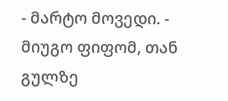- მარტო მოვედი. - მიუგო ფიფომ, თან გულზე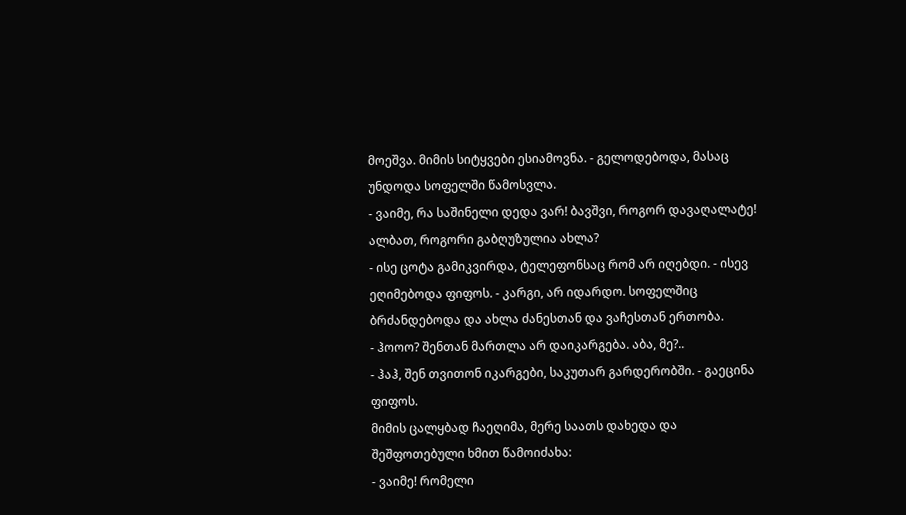მოეშვა. მიმის სიტყვები ესიამოვნა. - გელოდებოდა, მასაც უნდოდა სოფელში წამოსვლა.
- ვაიმე, რა საშინელი დედა ვარ! ბავშვი, როგორ დავაღალატე! ალბათ, როგორი გაბღუზულია ახლა?
- ისე ცოტა გამიკვირდა, ტელეფონსაც რომ არ იღებდი. - ისევ ეღიმებოდა ფიფოს. - კარგი, არ იდარდო. სოფელშიც ბრძანდებოდა და ახლა ძანესთან და ვაჩესთან ერთობა.
- ჰოოო? შენთან მართლა არ დაიკარგება. აბა, მე?..
- ჰაჰ, შენ თვითონ იკარგები, საკუთარ გარდერობში. - გაეცინა ფიფოს.
მიმის ცალყბად ჩაეღიმა, მერე საათს დახედა და შეშფოთებული ხმით წამოიძახა:
- ვაიმე! რომელი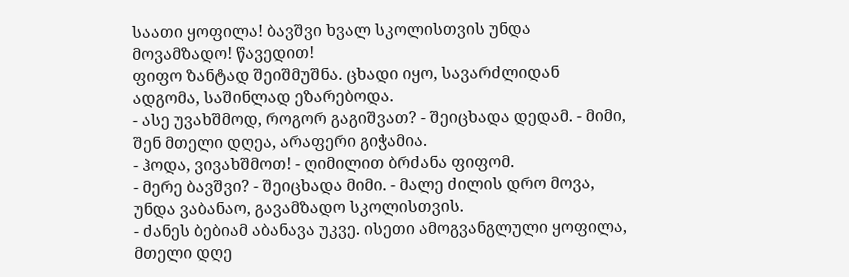საათი ყოფილა! ბავშვი ხვალ სკოლისთვის უნდა მოვამზადო! წავედით!
ფიფო ზანტად შეიშმუშნა. ცხადი იყო, სავარძლიდან ადგომა, საშინლად ეზარებოდა.
- ასე უვახშმოდ, როგორ გაგიშვათ? - შეიცხადა დედამ. - მიმი, შენ მთელი დღეა, არაფერი გიჭამია.
- ჰოდა, ვივახშმოთ! - ღიმილით ბრძანა ფიფომ.
- მერე ბავშვი? - შეიცხადა მიმი. - მალე ძილის დრო მოვა, უნდა ვაბანაო, გავამზადო სკოლისთვის.
- ძანეს ბებიამ აბანავა უკვე. ისეთი ამოგვანგლული ყოფილა, მთელი დღე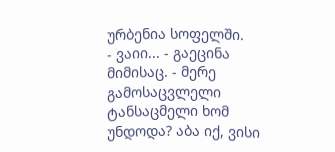ურბენია სოფელში.
- ვაიი... - გაეცინა მიმისაც. - მერე გამოსაცვლელი ტანსაცმელი ხომ უნდოდა? აბა იქ, ვისი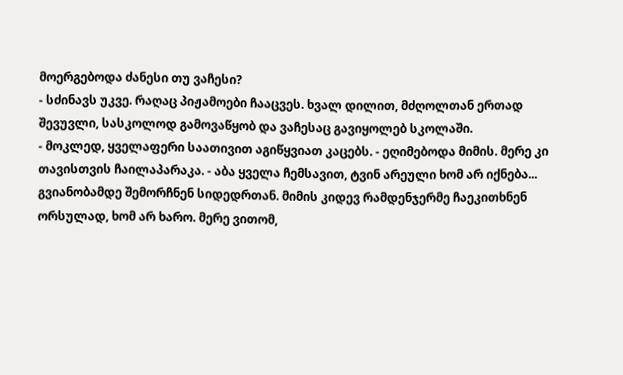მოერგებოდა ძანესი თუ ვაჩესი?
- სძინავს უკვე. რაღაც პიჟამოები ჩააცვეს. ხვალ დილით, მძღოლთან ერთად შევუვლი, სასკოლოდ გამოვაწყობ და ვაჩესაც გავიყოლებ სკოლაში.
- მოკლედ, ყველაფერი საათივით აგიწყვიათ კაცებს. - ეღიმებოდა მიმის. მერე კი თავისთვის ჩაილაპარაკა. - აბა ყველა ჩემსავით, ტვინ არეული ხომ არ იქნება...
გვიანობამდე შემორჩნენ სიდედრთან. მიმის კიდევ რამდენჯერმე ჩაეკითხნენ ორსულად, ხომ არ ხარო. მერე ვითომ,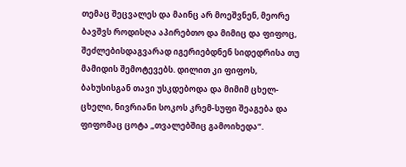თემაც შეცვალეს და მაინც არ მოეშვნენ, მეორე ბავშვს როდისღა აპირებთო და მიმიც და ფიფოც, შეძლებისდაგვარად იგერიებდნენ სიდედრისა თუ მამიდის შემოტევებს. დილით კი ფიფოს, ბახუსისგან თავი უსკდებოდა და მიმიმ ცხელ-ცხელი, ნივრიანი სოკოს კრემ-სუფი შეაგება და ფიფომაც ცოტა „თვალებშიც გამოიხედა“.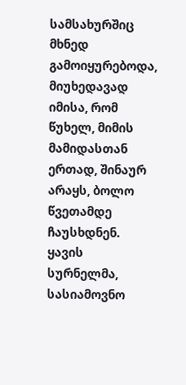სამსახურშიც მხნედ გამოიყურებოდა, მიუხედავად იმისა, რომ წუხელ, მიმის მამიდასთან ერთად, შინაურ არაყს, ბოლო წვეთამდე ჩაუსხდნენ.
ყავის სურნელმა, სასიამოვნო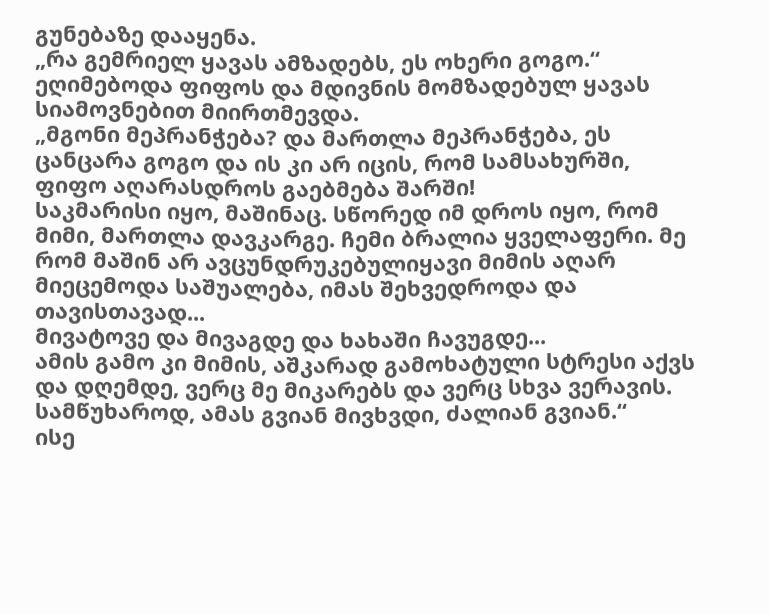გუნებაზე დააყენა.
„რა გემრიელ ყავას ამზადებს, ეს ოხერი გოგო.“
ეღიმებოდა ფიფოს და მდივნის მომზადებულ ყავას სიამოვნებით მიირთმევდა.
„მგონი მეპრანჭება? და მართლა მეპრანჭება, ეს ცანცარა გოგო და ის კი არ იცის, რომ სამსახურში, ფიფო აღარასდროს გაებმება შარში!
საკმარისი იყო, მაშინაც. სწორედ იმ დროს იყო, რომ მიმი, მართლა დავკარგე. ჩემი ბრალია ყველაფერი. მე რომ მაშინ არ ავცუნდრუკებულიყავი მიმის აღარ მიეცემოდა საშუალება, იმას შეხვედროდა და თავისთავად...
მივატოვე და მივაგდე და ხახაში ჩავუგდე...
ამის გამო კი მიმის, აშკარად გამოხატული სტრესი აქვს და დღემდე, ვერც მე მიკარებს და ვერც სხვა ვერავის. სამწუხაროდ, ამას გვიან მივხვდი, ძალიან გვიან.“
ისე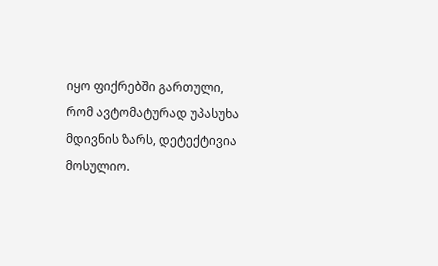იყო ფიქრებში გართული, რომ ავტომატურად უპასუხა მდივნის ზარს, დეტექტივია მოსულიო.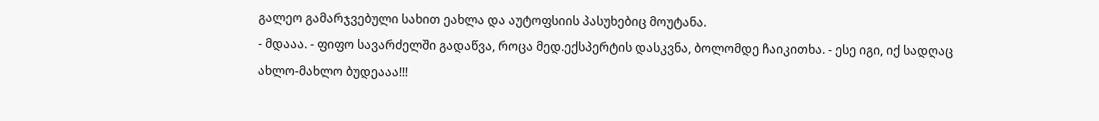გალეო გამარჯვებული სახით ეახლა და აუტოფსიის პასუხებიც მოუტანა.
- მდააა. - ფიფო სავარძელში გადაწვა, როცა მედ.ექსპერტის დასკვნა, ბოლომდე ჩაიკითხა. - ესე იგი, იქ სადღაც ახლო-მახლო ბუდეააა!!!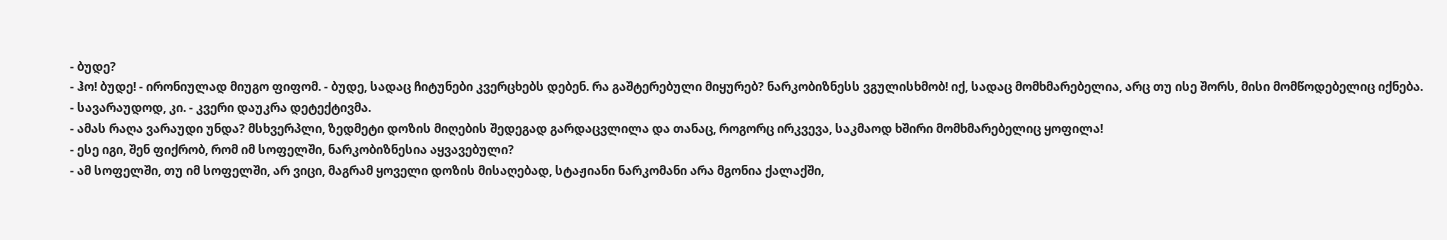- ბუდე?
- ჰო! ბუდე! - ირონიულად მიუგო ფიფომ. - ბუდე, სადაც ჩიტუნები კვერცხებს დებენ. რა გაშტერებული მიყურებ? ნარკობიზნესს ვგულისხმობ! იქ, სადაც მომხმარებელია, არც თუ ისე შორს, მისი მომწოდებელიც იქნება.
- სავარაუდოდ, კი. - კვერი დაუკრა დეტექტივმა.
- ამას რაღა ვარაუდი უნდა? მსხვერპლი, ზედმეტი დოზის მიღების შედეგად გარდაცვლილა და თანაც, როგორც ირკვევა, საკმაოდ ხშირი მომხმარებელიც ყოფილა!
- ესე იგი, შენ ფიქრობ, რომ იმ სოფელში, ნარკობიზნესია აყვავებული?
- ამ სოფელში, თუ იმ სოფელში, არ ვიცი, მაგრამ ყოველი დოზის მისაღებად, სტაჟიანი ნარკომანი არა მგონია ქალაქში,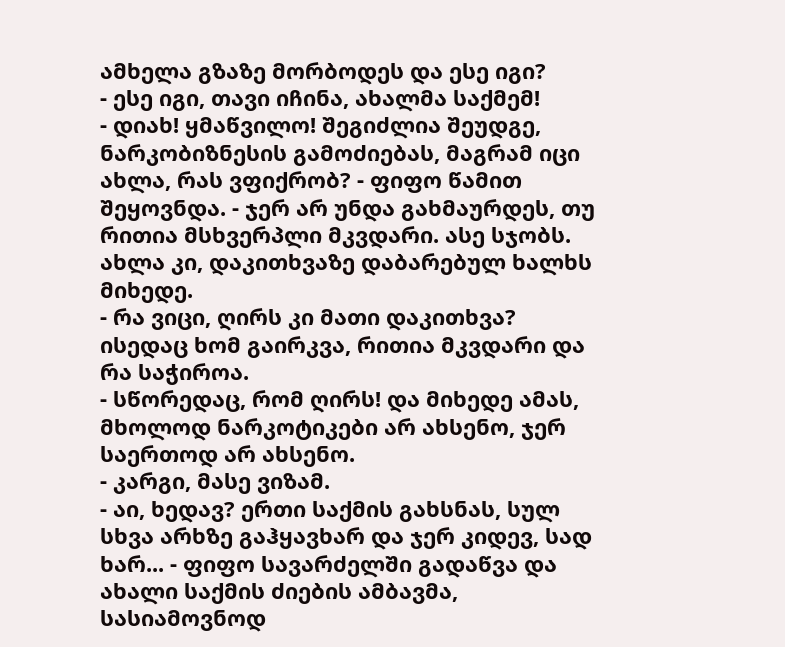ამხელა გზაზე მორბოდეს და ესე იგი?
- ესე იგი, თავი იჩინა, ახალმა საქმემ!
- დიახ! ყმაწვილო! შეგიძლია შეუდგე, ნარკობიზნესის გამოძიებას, მაგრამ იცი ახლა, რას ვფიქრობ? - ფიფო წამით შეყოვნდა. - ჯერ არ უნდა გახმაურდეს, თუ რითია მსხვერპლი მკვდარი. ასე სჯობს. ახლა კი, დაკითხვაზე დაბარებულ ხალხს მიხედე.
- რა ვიცი, ღირს კი მათი დაკითხვა? ისედაც ხომ გაირკვა, რითია მკვდარი და რა საჭიროა.
- სწორედაც, რომ ღირს! და მიხედე ამას, მხოლოდ ნარკოტიკები არ ახსენო, ჯერ საერთოდ არ ახსენო.
- კარგი, მასე ვიზამ.
- აი, ხედავ? ერთი საქმის გახსნას, სულ სხვა არხზე გაჰყავხარ და ჯერ კიდევ, სად ხარ... - ფიფო სავარძელში გადაწვა და ახალი საქმის ძიების ამბავმა, სასიამოვნოდ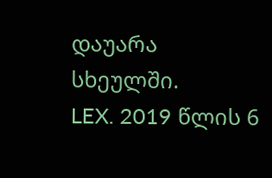დაუარა სხეულში.
LEX. 2019 წლის 6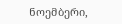ნოემბერი,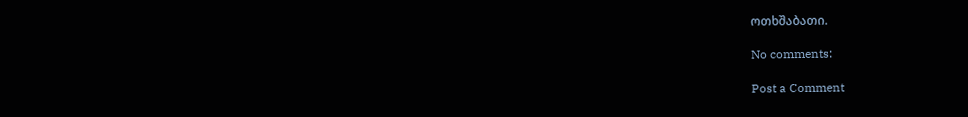ოთხშაბათი.

No comments:

Post a Comment